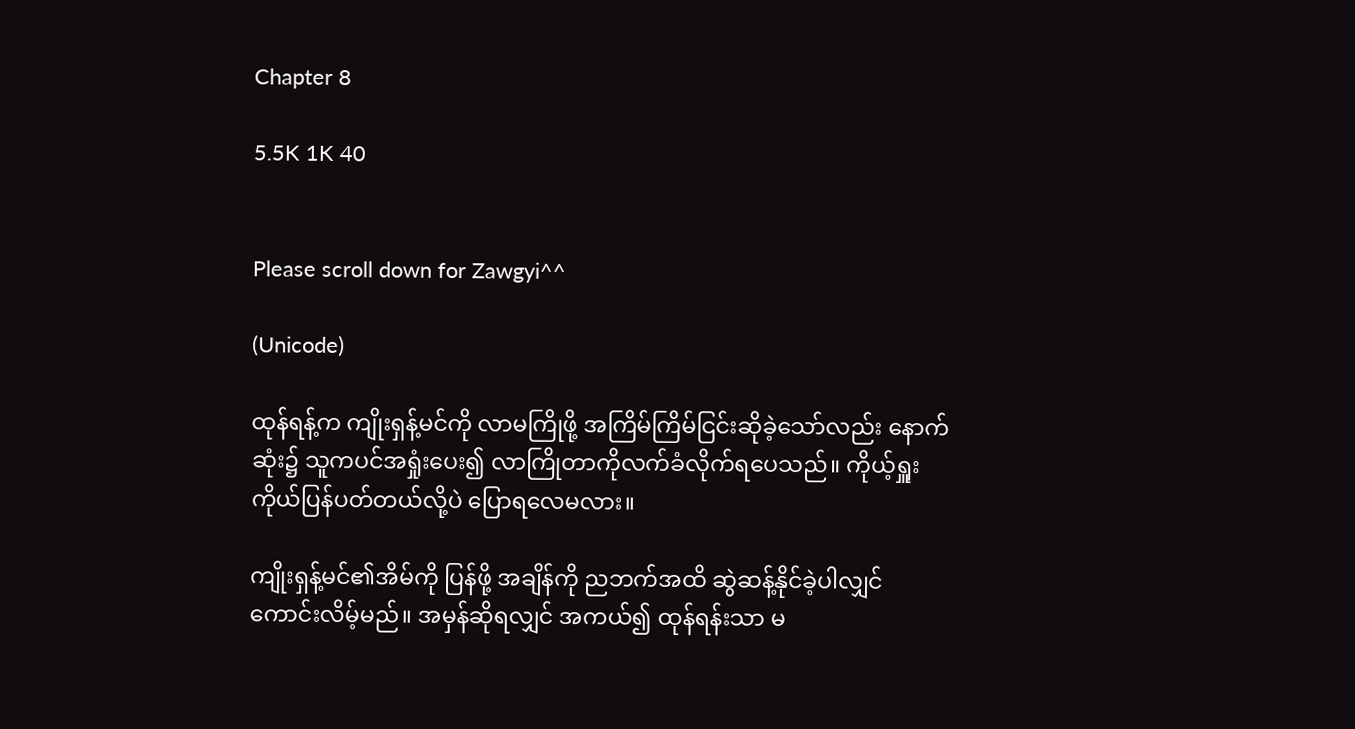Chapter 8

5.5K 1K 40


Please scroll down for Zawgyi^^

(Unicode)

ထုန်ရန့်က ကျိုးရှန့်မင်ကို လာမကြိုဖို့ အကြိမ်ကြိမ်ငြင်းဆိုခဲ့သော်လည်း နောက်ဆုံး၌ သူကပင်အရှုံးပေး၍ လာကြိုတာကိုလက်ခံလိုက်ရပေသည်။ ကိုယ့်ရှူးကိုယ်ပြန်ပတ်တယ်လို့ပဲ ပြောရလေမလား။

ကျိုးရှန့်မင်၏အိမ်ကို ပြန်ဖို့ အချိန်ကို ညဘက်အထိ ဆွဲဆန့်နိုင်ခဲ့ပါလျှင် ကောင်းလိမ့်မည်။ အမှန်ဆိုရလျှင် အကယ်၍ ထုန်ရန်းသာ မ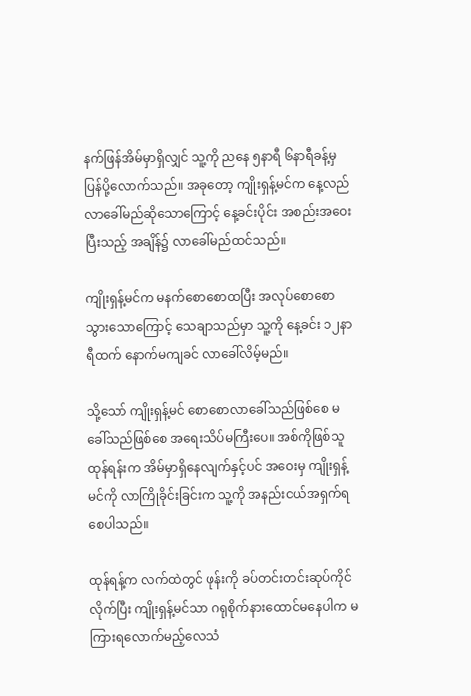နက်ဖြန်အိမ်မှာရှိလျှင် သူ့ကို ညနေ ၅နာရီ ၆နာရီခန့်မှ ပြန်ပို့လောက်သည်။ အခုတော့ ကျိုးရှန့်မင်က နေ့လည်လာခေါ်မည်ဆိုသောကြောင့် နေ့ခင်းပိုင်း အစည်းအဝေးပြီးသည့် အချိန်၌ လာခေါ်မည်ထင်သည်။

ကျိုးရှန့်မင်က မနက်စောစောထပြီး အလုပ်စောစောသွားသောကြောင့် သေချာသည်မှာ သူ့ကို နေ့ခင်း ၁၂နာရီထက် နောက်မကျခင် လာခေါ်လိမ့်မည်။

သို့သော် ကျိုးရှန့်မင် စောစောလာခေါ်သည်ဖြစ်စေ မခေါ်သည်ဖြစ်စေ အရေးသိပ်မကြီးပေ။ အစ်ကိုဖြစ်သူထုန်ရန်းက အိမ်မှာရှိနေလျက်နှင့်ပင် အဝေးမှ ကျိုးရှန့်မင်ကို လာကြိုခိုင်းခြင်းက သူ့ကို အနည်းငယ်အရှက်ရစေပါသည်။

ထုန်ရန့်က လက်ထဲတွင် ဖုန်းကို ခပ်တင်းတင်းဆုပ်ကိုင်လိုက်ပြီး ကျိုးရှန့်မင်သာ ဂရုစိုက်နားထောင်မနေပါက မကြားရလောက်မည့်လေသံ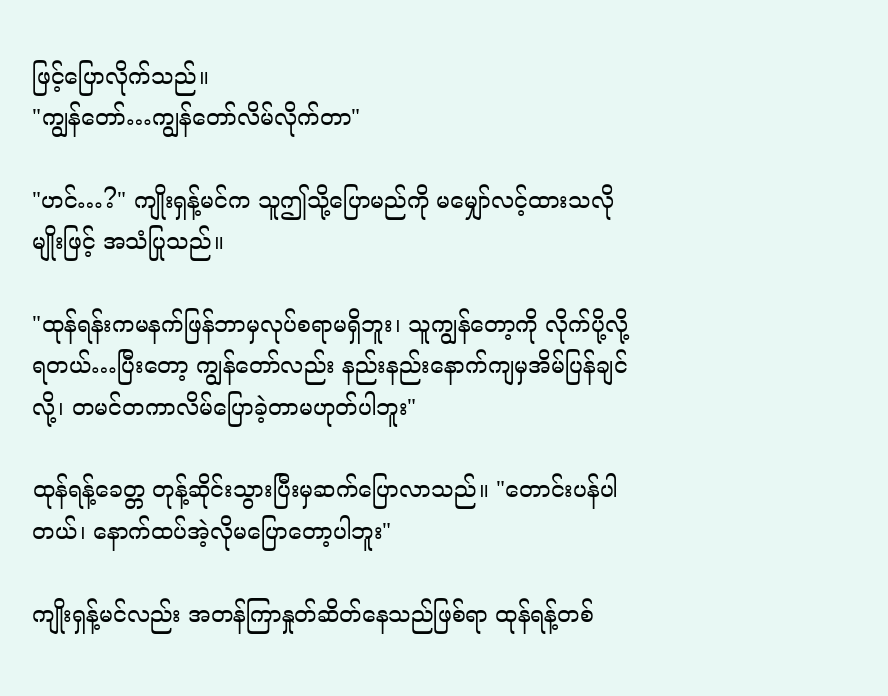ဖြင့်ပြောလိုက်သည်။
"ကျွန်တော်…ကျွန်တော်လိမ်လိုက်တာ"

"ဟင်…?" ကျိုးရှန့်မင်က သူဤသို့ပြောမည်ကို မမျှော်လင့်ထားသလိုမျိုးဖြင့် အသံပြုသည်။

"ထုန်ရန်းကမနက်ဖြန်ဘာမှလုပ်စရာမရှိဘူး၊ သူကျွန်တော့ကို လိုက်ပို့လို့ရတယ်…ပြီးတော့ ကျွန်တော်လည်း နည်းနည်းနောက်ကျမှအိမ်ပြန်ချင်လို့၊ တမင်တကာလိမ်ပြောခဲ့တာမဟုတ်ပါဘူး"

ထုန်ရန့်ခေတ္တ တုန့်ဆိုင်းသွားပြီးမှဆက်ပြောလာသည်။ "တောင်းပန်ပါတယ်၊ နောက်ထပ်အဲ့လိုမပြောတော့ပါဘူး"

ကျိုးရှန့်မင်လည်း အတန်ကြာနှုတ်ဆိတ်နေသည်ဖြစ်ရာ ထုန်ရန့်တစ်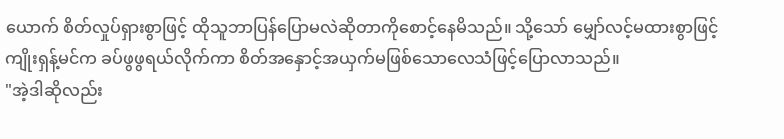ယောက် စိတ်လှုပ်ရှားစွာဖြင့် ထိုသူဘာပြန်ပြောမလဲဆိုတာကိုစောင့်နေမိသည်။ သို့သော် မျှော်လင့်မထားစွာဖြင့် ကျိုးရှန့်မင်က ခပ်ဖွဖွရယ်လိုက်ကာ စိတ်အနှောင့်အယှက်မဖြစ်သောလေသံဖြင့်ပြောလာသည်။
"အဲ့ဒါဆိုလည်း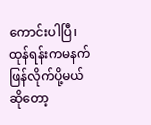ကောင်းပါပြီ၊ ထုန်ရန်းကမနက်ဖြန်လိုက်ပို့မယ်ဆိုတော့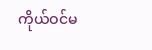ကိုယ်ဝင်မ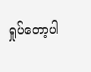ရှုပ်တော့ပါ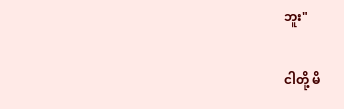ဘူး"

ငါတို့ မိ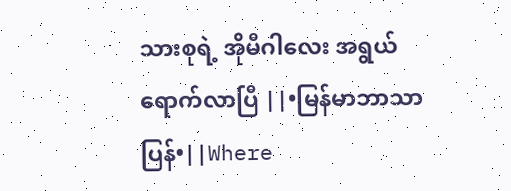သားစုရဲ့ အိုမီဂါလေး အရွယ်ရောက်လာပြီ ||•မြန်မာဘာသာပြန်•||Where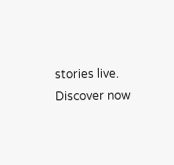stories live. Discover now